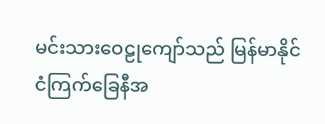မင်းသားဝေဠုကျော်သည် မြန်မာနိုင်ငံကြက်ခြေနီအ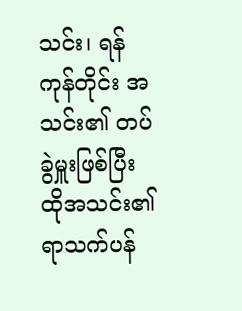သင်း၊ ရန်ကုန်တိုင်း အသင်း၏ တပ်ခွဲမှူးဖြစ်ပြီး ထိုအသင်း၏ ရာသက်ပန်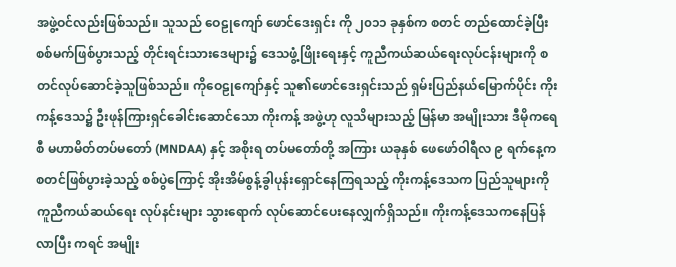အဖွဲ့ဝင်လည်းဖြစ်သည်။ သူသည် ဝေဠုကျော် ဖောင်ဒေးရှင်း ကို ၂၀၁၁ ခုနှစ်က စတင် တည်ထောင်ခဲ့ပြီး စစ်မက်ဖြစ်ပွားသည့် တိုင်းရင်းသားဒေများ၌ ဒေသဖွံ့ဖြိုးရေးနှင့် ကူညီကယ်ဆယ်ရေးလုပ်ငန်းများကို စတင်လုပ်ဆောင်ခဲ့သူဖြစ်သည်။ ကိုဝေဠုကျော်နှင့် သူ၏ဖောင်ဒေးရှင်းသည် ရှမ်းပြည်နယ်မြောက်ပိုင်း ကိုးကန့်ဒေသ၌ ဦးဖုန်ကြားရှင်ခေါင်းဆောင်သော ကိုးကန့် အဖွဲ့ဟု လူသိများသည့် မြန်မာ အမျိုးသား ဒီမိုကရေစီ မဟာမိတ်တပ်မတော် (MNDAA) နှင့် အစိုးရ တပ်မတော်တို့ အကြား ယခုနှစ် ဖေဖော်ဝါရီလ ၉ ရက်နေ့က စတင်ဖြစ်ပွားခဲ့သည့် စစ်ပွဲကြောင့် အိုးအိမ်စွန့်ခွါပုန်းရှောင်နေကြရသည့် ကိုးကန့်ဒေသက ပြည်သူများကို ကူညီကယ်ဆယ်ရေး လုပ်နင်းများ သွားရောက် လုပ်ဆောင်ပေးနေလျှက်ရှိသည်။ ကိုးကန့်ဒေသကနေပြန်လာပြီး ကရင် အမျိုး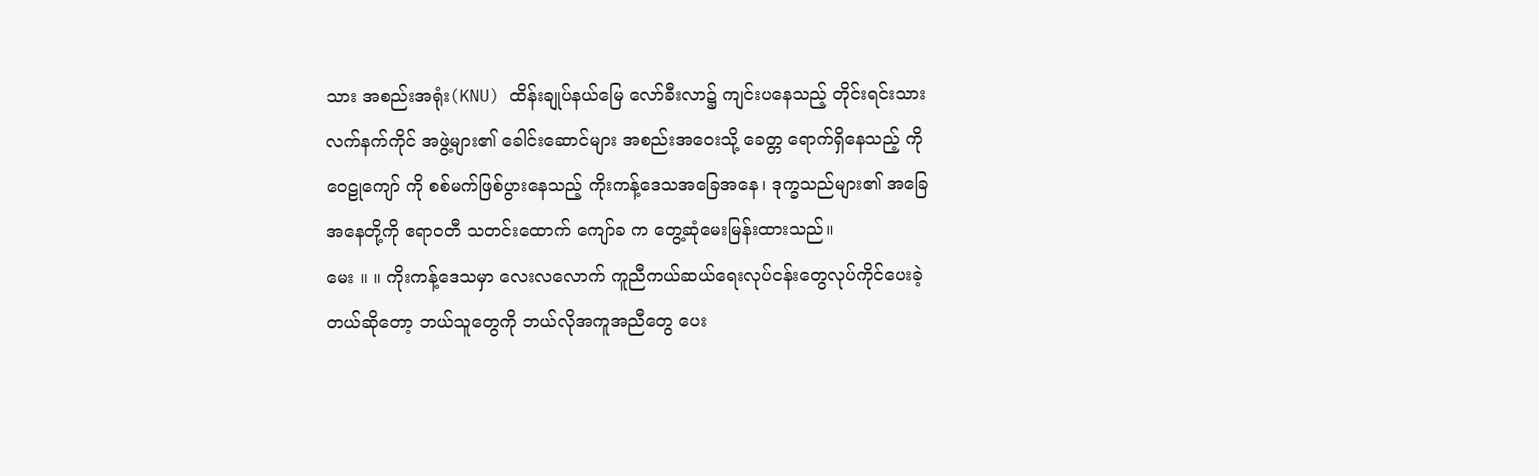သား အစည်းအရုံး(KNU) ထိန်းချုပ်နယ်မြေ လော်ခီးလာ၌ ကျင်းပနေသည့် တိုင်းရင်းသား လက်နက်ကိုင် အဖွဲ့များ၏ ခေါင်းဆောင်များ အစည်းအဝေးသို့ ခေတ္တ ရောက်ရှိနေသည့် ကိုဝေဠုကျော် ကို စစ်မက်ဖြစ်ပွားနေသည့် ကိုးကန့်ဒေသအခြေအနေ၊ ဒုက္ခသည်များ၏ အခြေအနေတို့ကို ဧရာဝတီ သတင်းထောက် ကျော်ခ က တွေ့ဆုံမေးမြန်းထားသည်။
မေး ။ ။ ကိုးကန့်ဒေသမှာ လေးလလောက် ကူညီကယ်ဆယ်ရေးလုပ်ငန်းတွေလုပ်ကိုင်ပေးခဲ့တယ်ဆိုတော့ ဘယ်သူတွေကို ဘယ်လိုအကူအညီတွေ ပေး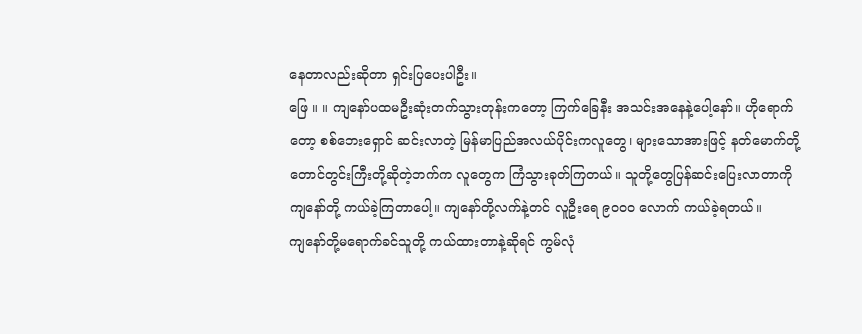နေတာလည်းဆိုတာ ရှင်းပြပေးပါဦး။
ဖြေ ။ ။ ကျနော်ပထမဦးဆုံးတက်သွားတုန်းကတော့ ကြက်ခြေနီး အသင်းအနေနဲ့ပေါ့နော်။ ဟိုရောက်တော့ စစ်ဘေးရှောင် ဆင်းလာတဲ့ မြန်မာပြည်အလယ်ပိုင်းကလူတွေ၊ များသောအားဖြင့် နတ်မောက်တို့ တောင်တွင်းကြီးတို့ဆိုတဲ့ဘက်က လူတွေက ကြံသွားခုတ်ကြတယ်။ သူတို့တွေပြန်ဆင်းပြေးလာတာကို ကျနော်တို့ ကယ်ခဲ့ကြတာပေါ့။ ကျနော်တို့လက်နဲ့တင် လူဦးရေ ၉၀၀၀ လောက် ကယ်ခဲ့ရတယ်။
ကျနော်တို့မရောက်ခင်သူတို့ ကယ်ထားတာနဲ့ဆိုရင် ကွမ်လုံ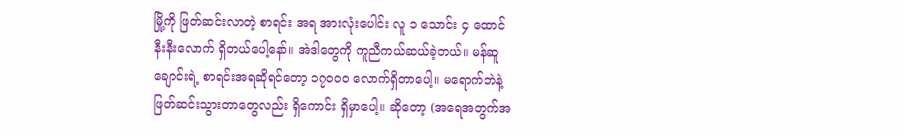မြို့ကို ဖြတ်ဆင်းလာတဲ့ စာရင်း အရ အားလုံးပေါင်း လူ ၁ သောင်း ၄ ထောင်နီးနီးလောက် ရှိတယ်ပေါ့နော်။ အဲဒါတွေကို ကူညီကယ်ဆယ်ခဲ့တယ်။ မန်ဆူချောင်းရဲ့ စာရင်းအရဆိုရင်တော့ ၁၇၀၀၀ လောက်ရှိတာပေါ့။ မရောက်ဘဲနဲ့ ဖြတ်ဆင်းသွားတာတွေလည်း ရှိကောင်း ရှိမှာပေါ့။ ဆိုတော့ (အရေအတွက်အ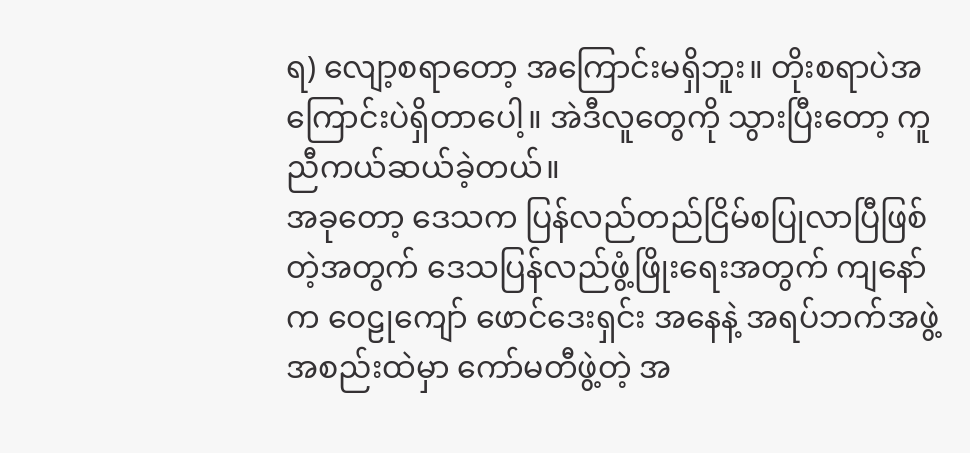ရ) လျော့စရာတော့ အကြောင်းမရှိဘူး။ တိုးစရာပဲအကြောင်းပဲရှိတာပေါ့။ အဲဒီလူတွေကို သွားပြီးတော့ ကူညီကယ်ဆယ်ခဲ့တယ်။
အခုတော့ ဒေသက ပြန်လည်တည်ငြိမ်စပြုလာပြီဖြစ်တဲ့အတွက် ဒေသပြန်လည်ဖွံ့ဖြိုးရေးအတွက် ကျနော်က ဝေဠုကျော် ဖောင်ဒေးရှင်း အနေနဲ့ အရပ်ဘက်အဖွဲ့အစည်းထဲမှာ ကော်မတီဖွဲ့တဲ့ အ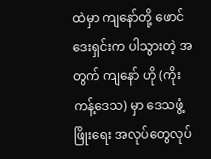ထဲမှာ ကျနော်တို့ ဖောင်ဒေးရှင်းက ပါသွားတဲ့ အတွက် ကျနော် ဟို (ကိုးကန့်ဒေသ) မှာ ဒေသဖွံ့ဖြိုးရေး အလုပ်တွေလုပ်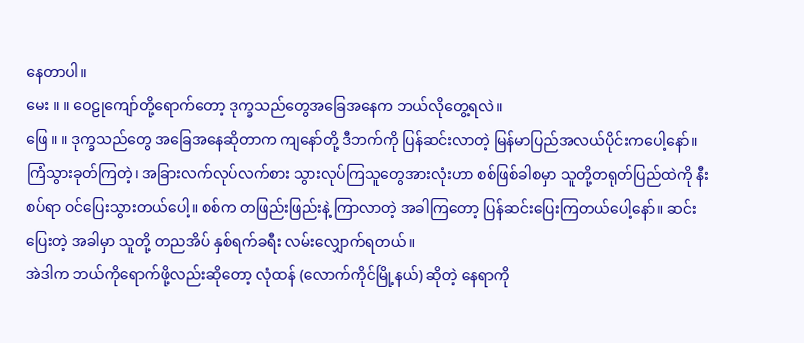နေတာပါ။
မေး ။ ။ ဝေဠုကျော်တို့ရောက်တော့ ဒုက္ခသည်တွေအခြေအနေက ဘယ်လိုတွေ့ရလဲ။
ဖြေ ။ ။ ဒုက္ခသည်တွေ အခြေအနေဆိုတာက ကျနော်တို့ ဒီဘက်ကို ပြန်ဆင်းလာတဲ့ မြန်မာပြည်အလယ်ပိုင်းကပေါ့နော်။ ကြံသွားခုတ်ကြတဲ့၊ အခြားလက်လုပ်လက်စား သွားလုပ်ကြသူတွေအားလုံးဟာ စစ်ဖြစ်ခါစမှာ သူတို့တရုတ်ပြည်ထဲကို နီးစပ်ရာ ဝင်ပြေးသွားတယ်ပေါ့။ စစ်က တဖြည်းဖြည်းနဲ့ ကြာလာတဲ့ အခါကြတော့ ပြန်ဆင်းပြေးကြတယ်ပေါ့နော်။ ဆင်းပြေးတဲ့ အခါမှာ သူတို့ တညအိပ် နှစ်ရက်ခရီး လမ်းလျှောက်ရတယ်။
အဲဒါက ဘယ်ကိုရောက်ဖို့လည်းဆိုတော့ လုံထန် (လောက်ကိုင်မြို့နယ်) ဆိုတဲ့ နေရာကို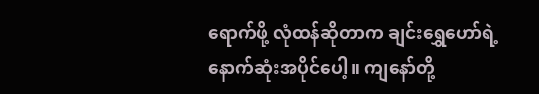ရောက်ဖို့ လုံထန်ဆိုတာက ချင်းရွှေဟော်ရဲ့ နောက်ဆုံးအပိုင်ပေါ့။ ကျနော်တို့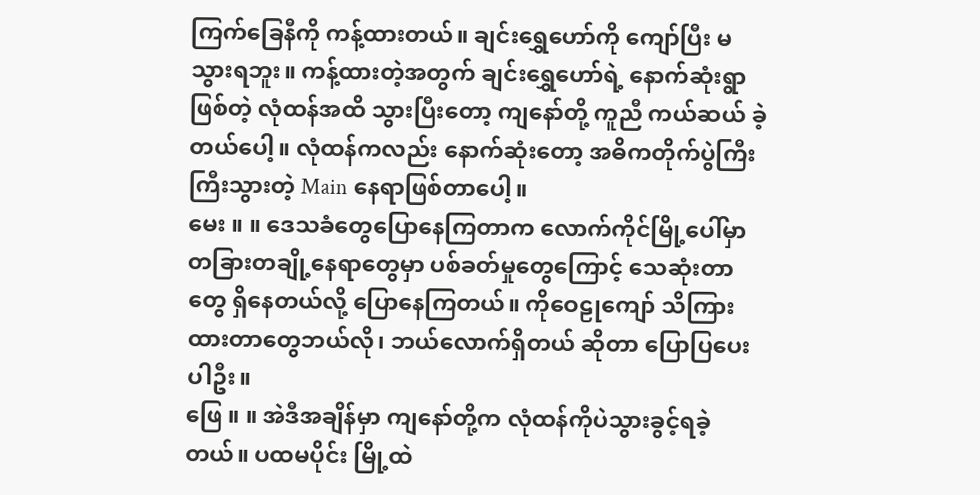ကြက်ခြေနီကို ကန့်ထားတယ်။ ချင်းရွှေဟော်ကို ကျော်ပြီး မသွားရဘူး။ ကန့်ထားတဲ့အတွက် ချင်းရွှေဟော်ရဲ့ နောက်ဆုံးရွာဖြစ်တဲ့ လုံထန်အထိ သွားပြီးတော့ ကျနော်တို့ ကူညီ ကယ်ဆယ် ခဲ့တယ်ပေါ့။ လုံထန်ကလည်း နောက်ဆုံးတော့ အဓိကတိုက်ပွဲကြီး ကြီးသွားတဲ့ Main နေရာဖြစ်တာပေါ့။
မေး ။ ။ ဒေသခံတွေပြောနေကြတာက လောက်ကိုင်မြို့ပေါ်မှာ တခြားတချို့နေရာတွေမှာ ပစ်ခတ်မှုတွေကြောင့် သေဆုံးတာ တွေ ရှိနေတယ်လို့ ပြောနေကြတယ်။ ကိုဝေဠုကျော် သိကြားထားတာတွေဘယ်လို၊ ဘယ်လောက်ရှိတယ် ဆိုတာ ပြောပြပေးပါဦး။
ဖြေ ။ ။ အဲဒီအချိန်မှာ ကျနော်တို့က လုံထန်ကိုပဲသွားခွင့်ရခဲ့တယ်။ ပထမပိုင်း မြို့ထဲ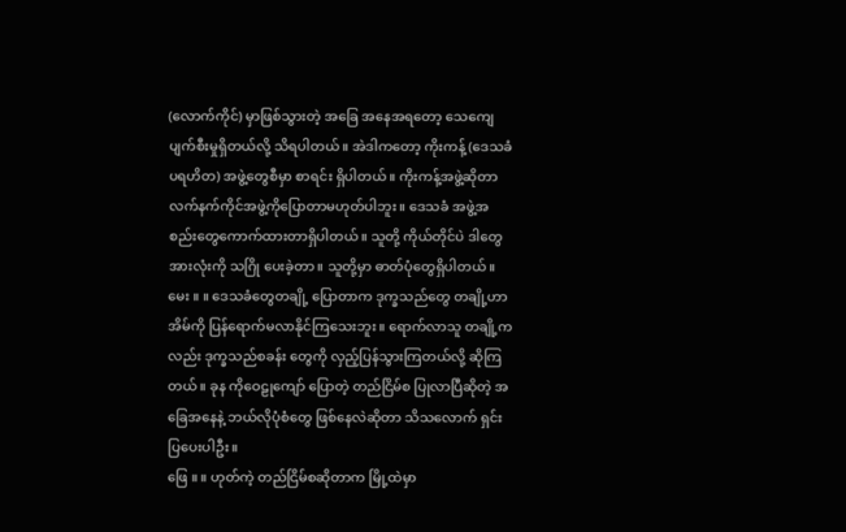(လောက်ကိုင်) မှာဖြစ်သွားတဲ့ အခြေ အနေအရတော့ သေကျေပျက်စီးမှုရှိတယ်လို့ သိရပါတယ်။ အဲဒါကတော့ ကိုးကန့် (ဒေသခံပရဟိတ) အဖွဲ့တွေစီမှာ စာရင်း ရှိပါတယ်။ ကိုးကန့်အဖွဲ့ဆိုတာ လက်နက်ကိုင်အဖွဲ့ကိုပြောတာမဟုတ်ပါဘူး။ ဒေသခံ အဖွဲ့အစည်းတွေကောက်ထားတာရှိပါတယ်။ သူတို့ ကိုယ်တိုင်ပဲ ဒါတွေအားလုံးကို သဂြို ပေးခဲ့တာ။ သူတို့မှာ ဓာတ်ပုံတွေရှိပါတယ်။
မေး ။ ။ ဒေသခံတွေတချို့ ပြောတာက ဒုက္ခသည်တွေ တချို့ဟာ အိမ်ကို ပြန်ရောက်မလာနိုင်ကြသေးဘူး။ ရောက်လာသူ တချို့ကလည်း ဒုက္ခသည်စခန်း တွေကို လှည့်ပြန်သွားကြတယ်လို့ ဆိုကြတယ်။ ခုန ကိုဝေဠုကျော် ပြောတဲ့ တည်ငြိမ်စ ပြုလာပြီဆိုတဲ့ အခြေအနေနဲ့ ဘယ်လိုပုံစံတွေ ဖြစ်နေလဲဆိုတာ သိသလောက် ရှင်းပြပေးပါဦး။
ဖြေ ။ ။ ဟုတ်ကဲ့ တည်ငြိမ်စဆိုတာက မြို့ထဲမှာ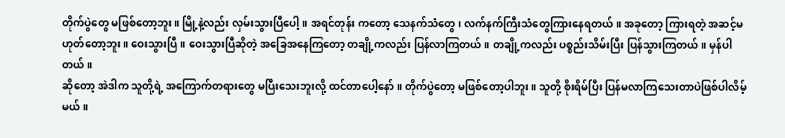တိုက်ပွဲတွေ မဖြစ်တော့ဘူး။ မြို့နဲ့လည်း လှမ်းသွားပြီပေါ့။ အရင်တုန်း ကတော့ သေနက်သံတွေ၊ လက်နက်ကြီးသံတွေကြားနေရတယ်။ အခုတော့ ကြားရတဲ့ အဆင့်မဟုတ်တော့ဘူး။ ဝေးသွားပြီ။ ဝေးသွားပြီဆိုတဲ့ အခြေအနေကြတော့ တချို့ကလည်း ပြန်လာကြတယ်။ တချို့ကလည်း ပစ္စည်းသိမ်းပြီး ပြန်သွားကြတယ်။ မှန်ပါတယ်။
ဆိုတော့ အဲဒါက သူတို့ရဲ့ အကြောက်တရားတွေ မပြီးသေးဘူးလို့ ထင်တာပေါ့နော်။ တိုက်ပွဲတော့ မဖြစ်တော့ပါဘူး။ သူတို့ စိုးရိမ်ပြီး ပြန်မလာကြသေးတာပဲဖြစ်ပါလိမ့်မယ်။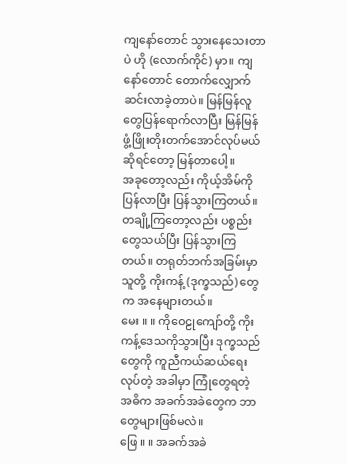ကျနော်တောင် သွားနေသေးတာပဲ ဟို (လောက်ကိုင်) မှာ။ ကျနော်တောင် တောက်လျှောက်ဆင်းလာခဲ့တာပဲ။ မြန်မြန်လူတွေပြန်ရောက်လာပြီး မြန်မြန်ဖွံ့ဖြိုးတိုးတက်အောင်လုပ်မယ် ဆိုရင်တော့ မြန်တာပေါ့။
အခုတော့လည်း ကိုယ့်အိမ်ကို ပြန်လာပြီး ပြန်သွားကြတယ်။ တချို့ကြတော့လည်း ပစ္စည်းတွေသယ်ပြီး ပြန်သွားကြတယ်။ တရုတ်ဘက်အခြမ်းမှာ သူတို့ ကိုးကန့် (ဒုက္ခသည်) တွေက အနေများတယ်။
မေး ။ ။ ကိုဝေဠုကျော်တို့ ကိုးကန့်ဒေသကိုသွားပြီး ဒုက္ခသည်တွေကို ကူညီကယ်ဆယ်ရေးလုပ်တဲ့ အခါမှာ ကြုံတွေရတဲ့ အဓိက အခက်အခဲတွေက ဘာတွေများဖြစ်မလဲ။
ဖြေ ။ ။ အခက်အခဲ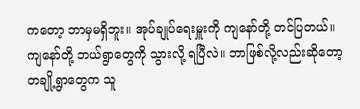ကတော့ ဘာမှမရှိဘူး။ အုပ်ချုပ်ရေးမှူးကို ကျနော်တို့ တင်ပြတယ်။ ကျနော်တို့ ဘယ်ရွာတွေကို သွားလို့ ရပြီလဲ။ ဘာဖြစ်လို့လည်းဆိုတော့ တချို့ရွာတွေက သူ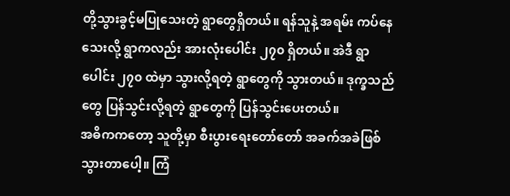တို့သွားခွင့်မပြုသေးတဲ့ ရွာတွေရှိတယ်။ ရန်သူနဲ့ အရမ်း ကပ်နေသေးလို့ ရွာကလည်း အားလုံးပေါင်း ၂၇၀ ရှိတယ်။ အဲဒီ ရွာပေါင်း ၂၇၀ ထဲမှာ သွားလို့ရတဲ့ ရွာတွေကို သွားတယ်။ ဒုက္ခသည်တွေ ပြန်သွင်းလို့ရတဲ့ ရွာတွေကို ပြန်သွင်းပေးတယ်။
အဓိကကတော့ သူတို့မှာ စီးပွားရေးတော်တော် အခက်အခဲဖြစ်သွားတာပေါ့။ ကြံ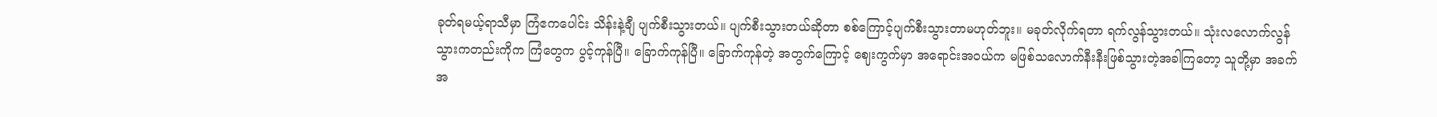ခုတ်ရမယ့်ရာသီမှာ ကြံဧကပေါင်း သိန်းနဲ့ချီ ပျက်စီးသွားတယ်။ ပျက်စီးသွားတယ်ဆိုတာ စစ်ကြောင့်ပျက်စီးသွားတာမဟုတ်ဘူး။ မခုတ်လိုက်ရတာ ရက်လွန်သွားတယ်။ သုံးလလောက်လွန်သွားကတည်းကိုက ကြံတွေက ပွင့်ကုန်ပြီ။ ခြောက်ကုန်ပြီ။ ခြောက်ကုန်တဲ့ အတွက်ကြောင့် ဈေးကွက်မှာ အရောင်းအဝယ်က မဖြစ်သလောက်နီးနီးဖြစ်သွားတဲ့အခါကြတော့ သူတို့မှာ အခက်အ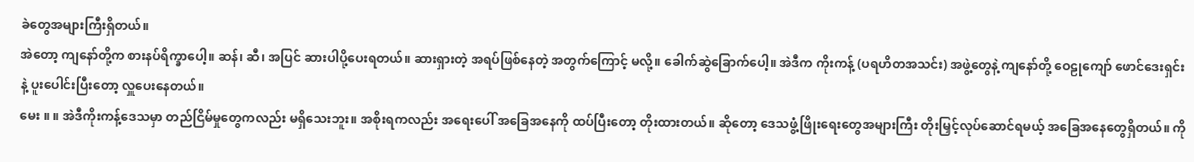ခဲတွေအများကြီးရှိတယ်။
အဲတော့ ကျနော်တို့က စားနပ်ရိက္ခာပေါ့။ ဆန်၊ ဆီ၊ အပြင် ဆားပါပို့ပေးရတယ်။ ဆားရှားတဲ့ အရပ်ဖြစ်နေတဲ့ အတွက်ကြောင့် မလို့။ ခေါက်ဆွဲခြောက်ပေါ့။ အဲဒီက ကိုးကန့် (ပရဟိတအသင်း) အဖွဲ့တွေနဲ့ ကျနော်တို့ ဝေဠုကျော် ဖောင်ဒေးရှင်းနဲ့ ပူးပေါင်းပြီးတော့ လှူပေးနေတယ်။
မေး ။ ။ အဲဒီကိုးကန့်ဒေသမှာ တည်ငြိမ်မှုတွေကလည်း မရှိသေးဘူး။ အစိုးရကလည်း အရေးပေါ် အခြေအနေကို ထပ်ပြီးတော့ တိုးထားတယ်။ ဆိုတော့ ဒေသဖွံ့ဖြိုးရေးတွေအများကြီး တိုးမြှင့်လုပ်ဆောင်ရမယ့် အခြေအနေတွေရှိတယ်။ ကို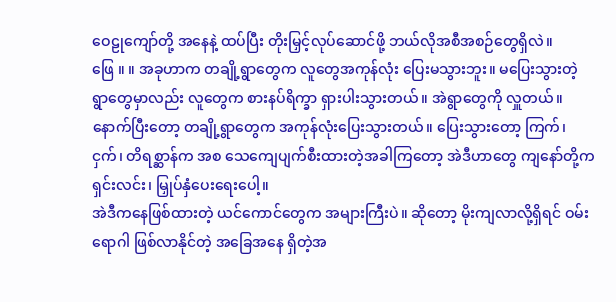ဝေဠုကျော်တို့ အနေနဲ့ ထပ်ပြီး တိုးမြှင့်လုပ်ဆောင်ဖို့ ဘယ်လိုအစီအစဉ်တွေရှိလဲ။
ဖြေ ။ ။ အခုဟာက တချို့ရွာတွေက လူတွေအကုန်လုံး ပြေးမသွားဘူး။ မပြေးသွားတဲ့ ရွာတွေမှာလည်း လူတွေက စားနပ်ရိက္ခာ ရှားပါးသွားတယ်။ အဲရွာတွေကို လှူတယ်။ နောက်ပြီးတော့ တချို့ရွာတွေက အကုန်လုံးပြေးသွားတယ်။ ပြေးသွားတော့ ကြက်၊ ငှက်၊ တိရစ္ဆာန်က အစ သေကျေပျက်စီးထားတဲ့အခါကြတော့ အဲဒီဟာတွေ ကျနော်တို့က ရှင်းလင်း၊ မြှုပ်နှံပေးရေးပေါ့။
အဲဒီကနေဖြစ်ထားတဲ့ ယင်ကောင်တွေက အများကြီးပဲ။ ဆိုတော့ မိုးကျလာလို့ရှိရင် ဝမ်းရောဂါ ဖြစ်လာနိုင်တဲ့ အခြေအနေ ရှိတဲ့အ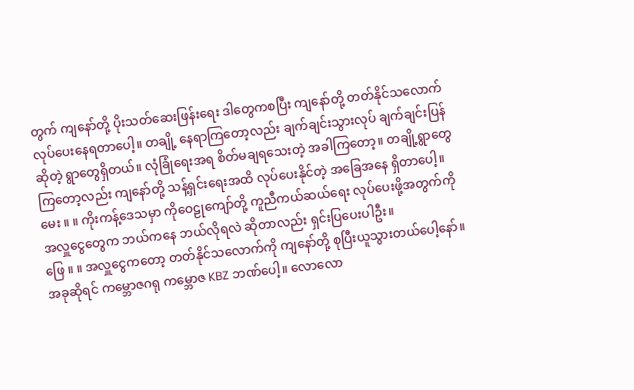တွက် ကျနော်တို့ ပိုးသတ်ဆေးဖြန်းရေး ဒါတွေကစပြီး ကျနော်တို့ တတ်နိုင်သလောက် လုပ်ပေးနေရတာပေါ့။ တချို့ နေရာကြတော့လည်း ချက်ချင်းသွားလုပ် ချက်ချင်းပြန်ဆိုတဲ့ ရွာတွေရှိတယ်။ လုံခြုံရေးအရ စိတ်မချရသေးတဲ့ အခါကြတော့။ တချို့ရွာတွေကြတော့လည်း ကျနော်တို့ သန့်ရှင်းရေးအထိ လုပ်ပေးနိုင်တဲ့ အခြေအနေ ရှိတာပေါ့။
မေး ။ ။ ကိုးကန့်ဒေသမှာ ကိုဝေဠုကျော်တို့ ကူညီကယ်ဆယ်ရေး လုပ်ပေးဖို့အတွက်ကို အလှူငွေတွေက ဘယ်ကနေ ဘယ်လိုရလဲ ဆိုတာလည်း ရှင်းပြပေးပါဦး။
ဖြေ ။ ။ အလှူငွေကတော့ တတ်နိုင်သလောက်ကို ကျနော်တို့ စုပြီးယူသွားတယ်ပေါ့နော်။ အခုဆိုရင် ကမ္ဘောဇဂရု ကမ္ဘောဇ KBZ ဘဏ်ပေါ့။ လောလော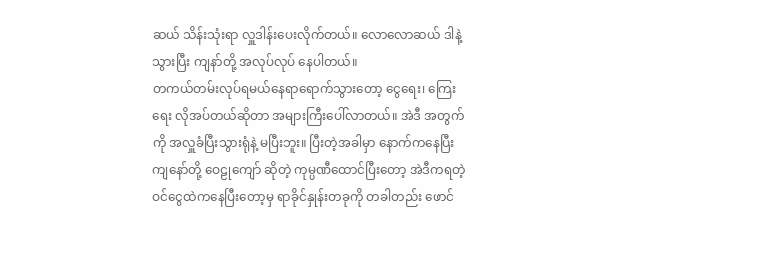ဆယ် သိန်းသုံးရာ လှူဒါန်းပေးလိုက်တယ်။ လောလောဆယ် ဒါနဲ့သွားပြီး ကျနာ်တို့ အလုပ်လုပ် နေပါတယ်။
တကယ်တမ်းလုပ်ရမယ်နေရာရောက်သွားတော့ ငွေရေး၊ ကြေးရေး လိုအပ်တယ်ဆိုတာ အများကြီးပေါ်လာတယ်။ အဲဒီ အတွက်ကို အလှူခံပြီးသွားရုံနဲ့ မပြီးဘူး။ ပြီးတဲ့အခါမှာ နောက်ကနေပြီး ကျနော်တို့ ဝေဠုကျော် ဆိုတဲ့ ကုမ္ပဏီထောင်ပြီးတော့ အဲဒီကရတဲ့ ဝင်ငွေထဲကနေပြီးတော့မှ ရာခိုင်နှုန်းတခုကို တခါတည်း ဖောင်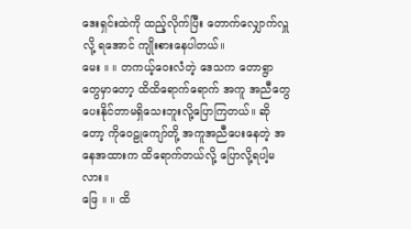ဒေးရှင်းထဲကို ထည့်လိုက်ပြီး တောက်လျှောက်လှူလို့ ရအောင် ကျိုးစားနေပါတယ်။
မေး ။ ။ တကယ့်ဝေးလံတဲ့ ဒေသက တောရွာတွေမှာတော့ ထိထိရောက်ရောက် အကူ အညီတွေ ပေးနိုင်တာမရှိသေးဘူးလို့ပြောကြတယ်။ ဆိုတော့ ကိုဝေဠုကျော်တို့ အကူအညီပေးနေတဲ့ အနေအထားက ထိရောက်တယ်လို့ ပြောလို့ရပါ့မလား။
ဖြေ ။ ။ ထိ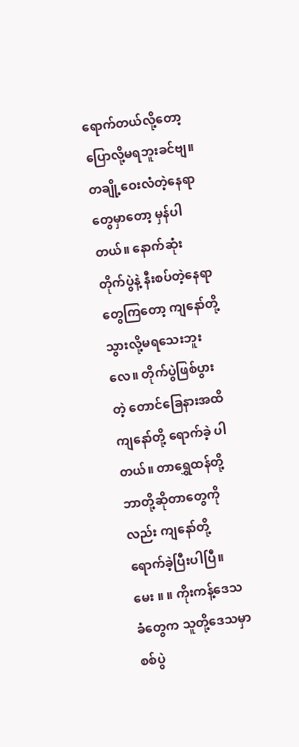ရောက်တယ်လို့တော့ ပြောလို့မရဘူးခင်ဗျ။ တချို့ဝေးလံတဲ့နေရာတွေမှာတော့ မှန်ပါတယ်။ နောက်ဆုံး တိုက်ပွဲနဲ့ နီးစပ်တဲ့နေရာတွေကြတော့ ကျနော်တို့ သွားလို့မရသေးဘူးလေ။ တိုက်ပွဲဖြစ်ပွားတဲ့ တောင်ခြေနားအထိ ကျနော်တို့ ရောက်ခဲ့ ပါတယ်။ တာရွှေထန်တို့ ဘာတို့ဆိုတာတွေကိုလည်း ကျနော်တို့ ရောက်ခဲ့ပြီးပါပြီ။
မေး ။ ။ ကိုးကန့်ဒေသခံတွေက သူတို့ဒေသမှာ စစ်ပွဲ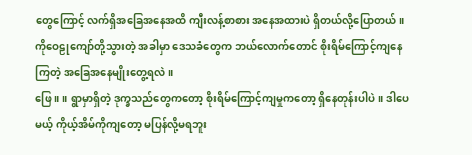တွေကြောင့် လက်ရှိအခြေအနေအထိ ကျီးလန့်စာစား အနေအထားပဲ ရှိတယ်လို့ပြောတယ်။ ကိုဝေဠုကျော်တို့သွားတဲ့ အခါမှာ ဒေသခံတွေက ဘယ်လောက်တောင် စိုးရိမ်ကြောင့်ကျနေကြတဲ့ အခြေအနေမျိုးတွေ့ရလဲ။
ဖြေ ။ ။ ရွာမှာရှိတဲ့ ဒုက္ခသည်တွေကတော့ စိုးရိမ်ကြောင့်ကျမှုကတော့ ရှိနေတုန်းပါပဲ။ ဒါပေမယ့် ကိုယ့်အိမ်ကိုကျတော့ မပြန်လို့မရဘူး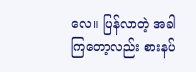လေ။ ပြန်လာတဲ့ အခါကြတော့လည်း စားနပ်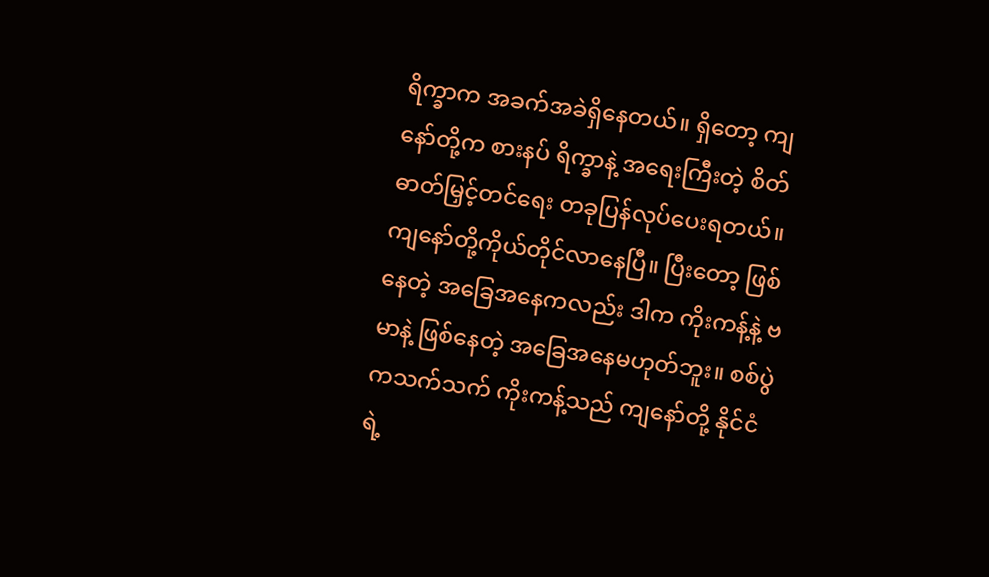ရိက္ခာက အခက်အခဲရှိနေတယ်။ ရှိတော့ ကျနော်တို့က စားနပ် ရိက္ခာနဲ့ အရေးကြီးတဲ့ စိတ်ဓာတ်မြှင့်တင်ရေး တခုပြန်လုပ်ပေးရတယ်။ ကျနော်တို့ကိုယ်တိုင်လာနေပြီ။ ပြီးတော့ ဖြစ်နေတဲ့ အခြေအနေကလည်း ဒါက ကိုးကန့်နဲ့ ဗမာနဲ့ ဖြစ်နေတဲ့ အခြေအနေမဟုတ်ဘူး။ စစ်ပွဲကသက်သက် ကိုးကန့်သည် ကျနော်တို့ နိုင်ငံရဲ့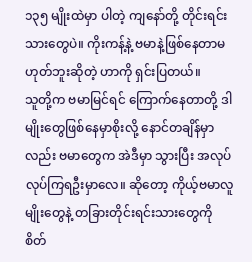၁၃၅ မျိုးထဲမှာ ပါတဲ့ ကျနော်တို့ တိုင်းရင်းသားတွေပဲ။ ကိုးကန့်နဲ့ ဗမာနဲ့ဖြစ်နေတာမဟုတ်ဘူးဆိုတဲ့ ဟာကို ရှင်းပြတယ်။
သူတို့က ဗမာမြင်ရင် ကြောက်နေတာတို့ ဒါမျိုးတွေဖြစ်နေမှာစိုးလို့ နောင်တချိန်မှာလည်း ဗမာတွေက အဲဒီမှာ သွားပြီး အလုပ်လုပ်ကြရဦးမှာလေ။ ဆိုတော့ ကိုယ့်ဗမာလူမျိုးတွေနဲ့ တခြားတိုင်းရင်းသားတွေကို စိတ်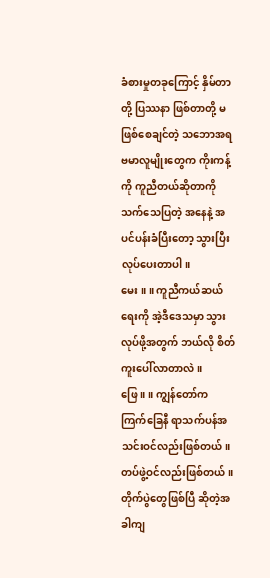ခံစားမှုတခုကြောင့် နှိမ်တာတို့ ပြဿနာ ဖြစ်တာတို့ မဖြစ်စေချင်တဲ့ သဘောအရ ဗမာလူမျိုးတွေက ကိုးကန့်ကို ကူညီတယ်ဆိုတာကို သက်သေပြတဲ့ အနေနဲ့ အပင်ပန်းခံပြီးတော့ သွားပြီးလုပ်ပေးတာပါ။
မေး ။ ။ ကူညီကယ်ဆယ်ရေးကို အဲ့ဒီဒေသမှာ သွားလုပ်ဖို့အတွက် ဘယ်လို စိတ်ကူးပေါ်လာတာလဲ။
ဖြေ ။ ။ ကျွန်တော်က ကြက်ခြေနီ ရာသက်ပန်အသင်းဝင်လည်းဖြစ်တယ်။ တပ်ဖွဲ့ဝင်လည်းဖြစ်တယ်။ တိုက်ပွဲတွေဖြစ်ပြီ ဆိုတဲ့အခါကျ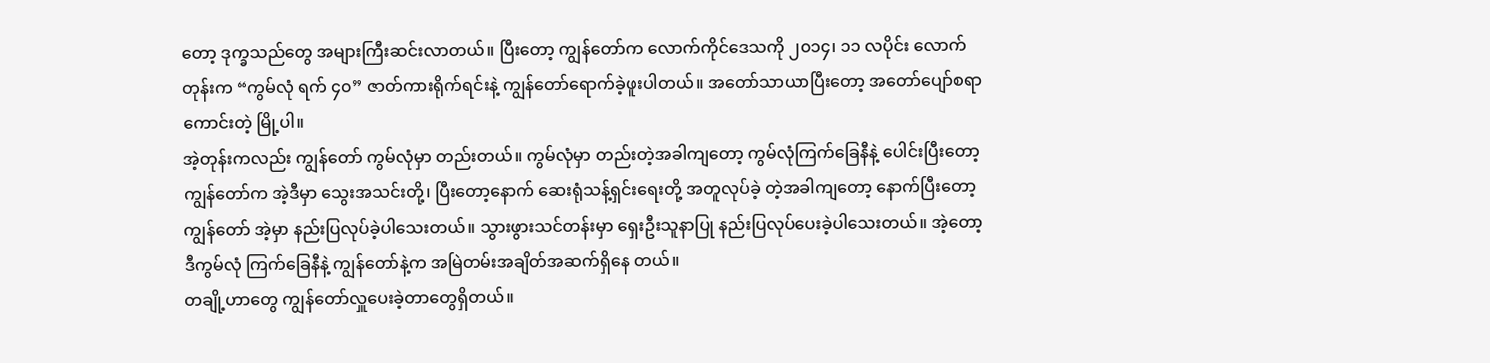တော့ ဒုက္ခသည်တွေ အများကြီးဆင်းလာတယ်။ ပြီးတော့ ကျွန်တော်က လောက်ကိုင်ဒေသကို ၂၀၁၄၊ ၁၁ လပိုင်း လောက်တုန်းက “ကွမ်လုံ ရက် ၄၀” ဇာတ်ကားရိုက်ရင်းနဲ့ ကျွန်တော်ရောက်ခဲ့ဖူးပါတယ်။ အတော်သာယာပြီးတော့ အတော်ပျော်စရာကောင်းတဲ့ မြို့ပါ။
အဲ့တုန်းကလည်း ကျွန်တော် ကွမ်လုံမှာ တည်းတယ်။ ကွမ်လုံမှာ တည်းတဲ့အခါကျတော့ ကွမ်လုံကြက်ခြေနီနဲ့ ပေါင်းပြီးတော့ ကျွန်တော်က အဲ့ဒီမှာ သွေးအသင်းတို့၊ ပြီးတော့နောက် ဆေးရုံသန့်ရှင်းရေးတို့ အတူလုပ်ခဲ့ တဲ့အခါကျတော့ နောက်ပြီးတော့ ကျွန်တော် အဲ့မှာ နည်းပြလုပ်ခဲ့ပါသေးတယ်။ သွားဖွားသင်တန်းမှာ ရှေးဦးသူနာပြု နည်းပြလုပ်ပေးခဲ့ပါသေးတယ်။ အဲ့တော့ ဒီကွမ်လုံ ကြက်ခြေနီနဲ့ ကျွန်တော်နဲ့က အမြဲတမ်းအချိတ်အဆက်ရှိနေ တယ်။
တချို့ဟာတွေ ကျွန်တော်လှူပေးခဲ့တာတွေရှိတယ်။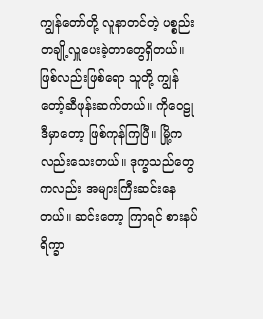ကျွန်တော်တို့ လူနာတင်တဲ့ ပစ္စည်း တချို့လှူပေးခဲ့တာတွေရှိတယ်။ ဖြစ်လည်းဖြစ်ရော သူတို့ ကျွန်တော့်ဆီဖုန်းဆက်တယ်။ ကိုဝေဠု ဒီမှာတော့ ဖြစ်ကုန်ကြပြီ။ မြို့ကလည်းသေးတယ်။ ဒုက္ခသည်တွေကလည်း အများကြီးဆင်းနေတယ်။ ဆင်းတော့ ကြာရင် စားနပ်ရိက္ခာ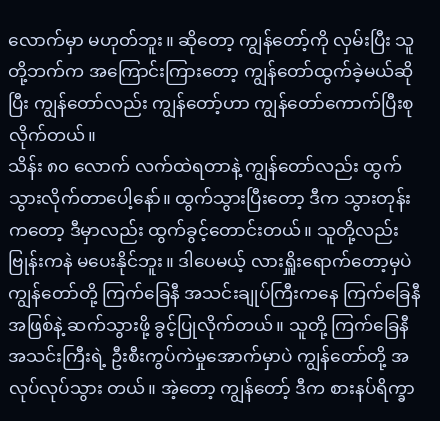လောက်မှာ မဟုတ်ဘူး။ ဆိုတော့ ကျွန်တော့်ကို လှမ်းပြီး သူတို့ဘက်က အကြောင်းကြားတော့ ကျွန်တော်ထွက်ခဲ့မယ်ဆိုပြီး ကျွန်တော်လည်း ကျွန်တော့်ဟာ ကျွန်တော်ကောက်ပြီးစုလိုက်တယ်။
သိန်း ၈၀ လောက် လက်ထဲရတာနဲ့ ကျွန်တော်လည်း ထွက်သွားလိုက်တာပေါ့နော်။ ထွက်သွားပြီးတော့ ဒီက သွားတုန်းကတော့ ဒီမှာလည်း ထွက်ခွင့်တောင်းတယ်။ သူတို့လည်း ဗြုန်းကနဲ မပေးနိုင်ဘူး။ ဒါပေမယ့် လားရှိူးရောက်တော့မှပဲ ကျွန်တော်တို့ ကြက်ခြေနီ အသင်းချုပ်ကြီးကနေ ကြက်ခြေနီအဖြစ်နဲ့ ဆက်သွားဖို့ ခွင့်ပြုလိုက်တယ်။ သူတို့ ကြက်ခြေနီအသင်းကြီးရဲ့ ဦးစီးကွပ်ကဲမှုအောက်မှာပဲ ကျွန်တော်တို့ အလုပ်လုပ်သွား တယ်။ အဲ့တော့ ကျွန်တော့် ဒီက စားနပ်ရိက္ခာ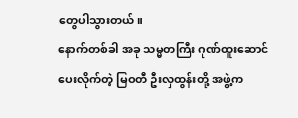တွေပါသွားတယ်။
နောက်တစ်ခါ အခု သမ္မတကြီး ဂုဏ်ထူးဆောင်ပေးလိုက်တဲ့ မြဝတီ ဦးလှထွန်းတို့ အဖွဲ့က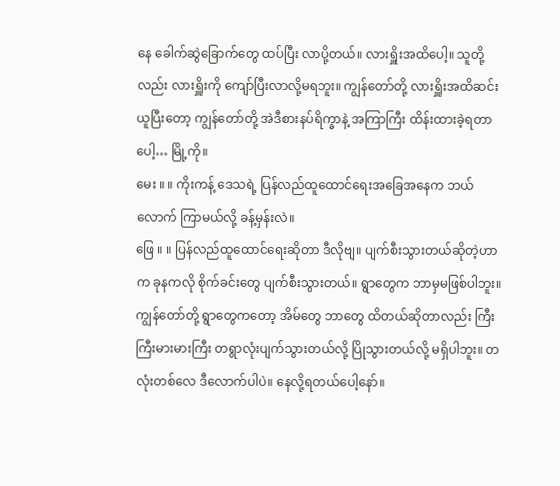နေ ခေါက်ဆွဲခြောက်တွေ ထပ်ပြီး လာပို့တယ်။ လားရှိူးအထိပေါ့။ သူတို့လည်း လားရှိူးကို ကျော်ပြီးလာလို့မရဘူး။ ကျွန်တော်တို့ လားရှိူးအထိဆင်းယူပြီးတော့ ကျွန်တော်တို့ အဲဒီစားနပ်ရိက္ခာနဲ့ အကြာကြီး ထိန်းထားခဲ့ရတာပေါ့… မြို့ကို။
မေး ။ ။ ကိုးကန့် ဒေသရဲ့ ပြန်လည်ထူထောင်ရေးအခြေအနေက ဘယ်လောက် ကြာမယ်လို့ ခန့်မှန်းလဲ။
ဖြေ ။ ။ ပြန်လည်ထူထောင်ရေးဆိုတာ ဒီလိုဗျ။ ပျက်စီးသွားတယ်ဆိုတဲ့ဟာက ခုနကလို စိုက်ခင်းတွေ ပျက်စီးသွားတယ်။ ရွာတွေက ဘာမှမဖြစ်ပါဘူး။ ကျွန်တော်တို့ ရွာတွေကတော့ အိမ်တွေ ဘာတွေ ထိတယ်ဆိုတာလည်း ကြီးကြီးမားမားကြီး တရွာလုံးပျက်သွားတယ်လို့ ပြိုသွားတယ်လို့ မရှိပါဘူး။ တလုံးတစ်လေ ဒီလောက်ပါပဲ။ နေလို့ရတယ်ပေါ့နော်။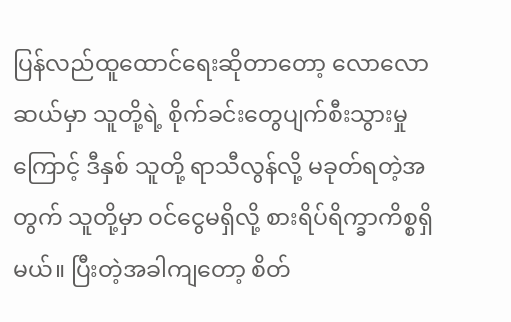ပြန်လည်ထူထောင်ရေးဆိုတာတော့ လောလောဆယ်မှာ သူတို့ရဲ့ စိုက်ခင်းတွေပျက်စီးသွားမှုကြောင့် ဒီနှစ် သူတို့ ရာသီလွန်လို့ မခုတ်ရတဲ့အတွက် သူတို့မှာ ဝင်ငွေမရှိလို့ စားရိပ်ရိက္ခာကိစ္စရှိမယ်။ ပြီးတဲ့အခါကျတော့ စိတ်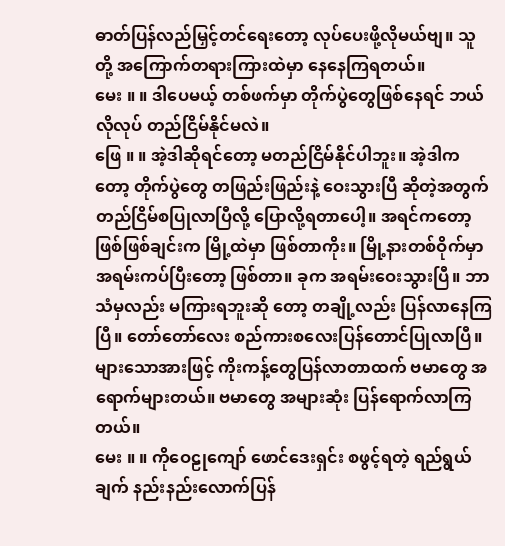ဓာတ်ပြန်လည်မြှင့်တင်ရေးတော့ လုပ်ပေးဖို့လိုမယ်ဗျ။ သူတို့ အကြောက်တရားကြားထဲမှာ နေနေကြရတယ်။
မေး ။ ။ ဒါပေမယ့် တစ်ဖက်မှာ တိုက်ပွဲတွေဖြစ်နေရင် ဘယ်လိုလုပ် တည်ငြိမ်နိုင်မလဲ။
ဖြေ ။ ။ အဲ့ဒါဆိုရင်တော့ မတည်ငြိမ်နိုင်ပါဘူး။ အဲ့ဒါကတော့ တိုက်ပွဲတွေ တဖြည်းဖြည်းနဲ့ ဝေးသွားပြီ ဆိုတဲ့အတွက် တည်ငြိမ်စပြုလာပြီလို့ ပြောလို့ရတာပေါ့။ အရင်ကတော့ ဖြစ်ဖြစ်ချင်းက မြို့ထဲမှာ ဖြစ်တာကိုး။ မြို့နားတစ်ဝိုက်မှာ အရမ်းကပ်ပြီးတော့ ဖြစ်တာ။ ခုက အရမ်းဝေးသွားပြီ။ ဘာသံမှလည်း မကြားရဘူးဆို တော့ တချို့လည်း ပြန်လာနေကြပြီ။ တော်တော်လေး စည်ကားစလေးပြန်တောင်ပြုလာပြီ။ များသောအားဖြင့် ကိုးကန့်တွေပြန်လာတာထက် ဗမာတွေ အရောက်များတယ်။ ဗမာတွေ အများဆုံး ပြန်ရောက်လာကြတယ်။
မေး ။ ။ ကိုဝေဠုကျော် ဖောင်ဒေးရှင်း စဖွင့်ရတဲ့ ရည်ရွယ်ချက် နည်းနည်းလောက်ပြန်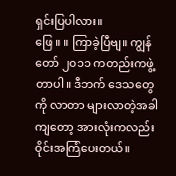ရှင်းပြပါလား။
ဖြေ ။ ။ ကြာခဲ့ပြီဗျ။ ကျွန်တော် ၂၀၁၁ ကတည်းကဖွဲ့တာပါ။ ဒီဘက် ဒေသတွေကို လာတာ များလာတဲ့အခါကျတော့ အားလုံးကလည်း ဝိုင်းအကြံပေးတယ်။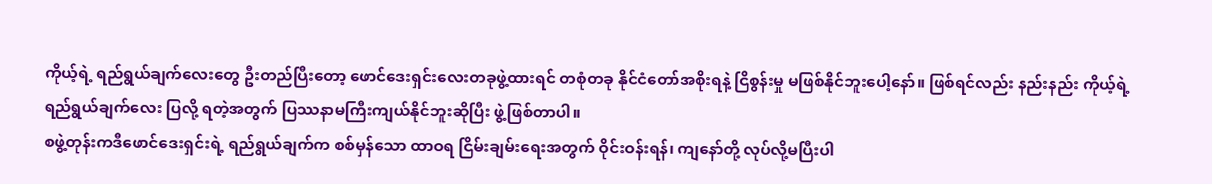ကိုယ့်ရဲ့ ရည်ရွယ်ချက်လေးတွေ ဦးတည်ပြီးတော့ ဖောင်ဒေးရှင်းလေးတခုဖွဲ့ထားရင် တစုံတခု နိုင်ငံတော်အစိုးရနဲ့ ငြိစွန်းမှု မဖြစ်နိုင်ဘူးပေါ့နော်။ ဖြစ်ရင်လည်း နည်းနည်း ကိုယ့်ရဲ့ ရည်ရွယ်ချက်လေး ပြလို့ ရတဲ့အတွက် ပြဿနာမကြီးကျယ်နိုင်ဘူးဆိုပြီး ဖွဲ့ဖြစ်တာပါ။
စဖွဲ့တုန်းကဒီဖောင်ဒေးရှင်းရဲ့ ရည်ရွယ်ချက်က စစ်မှန်သော ထာဝရ ငြိမ်းချမ်းရေးအတွက် ဝိုင်းဝန်းရန်၊ ကျနော်တို့ လုပ်လို့မပြီးပါ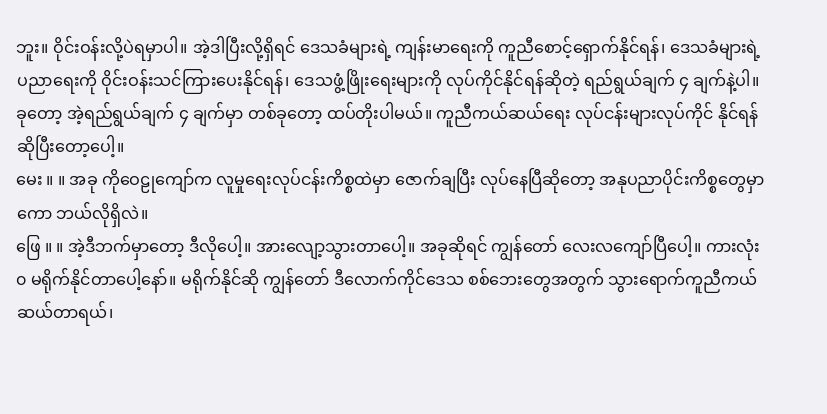ဘူး။ ဝိုင်းဝန်းလို့ပဲရမှာပါ။ အဲ့ဒါပြီးလို့ရှိရင် ဒေသခံများရဲ့ ကျန်းမာရေးကို ကူညီစောင့်ရှောက်နိုင်ရန်၊ ဒေသခံများရဲ့ ပညာရေးကို ဝိုင်းဝန်းသင်ကြားပေးနိုင်ရန်၊ ဒေသဖွံ့ဖြိုးရေးများကို လုပ်ကိုင်နိုင်ရန်ဆိုတဲ့ ရည်ရွယ်ချက် ၄ ချက်နဲ့ပါ။ ခုတော့ အဲ့ရည်ရွယ်ချက် ၄ ချက်မှာ တစ်ခုတော့ ထပ်တိုးပါမယ်။ ကူညီကယ်ဆယ်ရေး လုပ်ငန်းများလုပ်ကိုင် နိုင်ရန်ဆိုပြီးတော့ပေါ့။
မေး ။ ။ အခု ကိုဝေဠုကျော်က လူမှုရေးလုပ်ငန်းကိစ္စထဲမှာ ဇောက်ချပြီး လုပ်နေပြီဆိုတော့ အနုပညာပိုင်းကိစ္စတွေမှာကော ဘယ်လိုရှိလဲ။
ဖြေ ။ ။ အဲ့ဒီဘက်မှာတော့ ဒီလိုပေါ့။ အားလျော့သွားတာပေါ့။ အခုဆိုရင် ကျွန်တော် လေးလကျော်ပြီပေါ့။ ကားလုံး၀ မရိုက်နိုင်တာပေါ့နော်။ မရိုက်နိုင်ဆို ကျွန်တော် ဒီလောက်ကိုင်ဒေသ စစ်ဘေးတွေအတွက် သွားရောက်ကူညီကယ်ဆယ်တာရယ်၊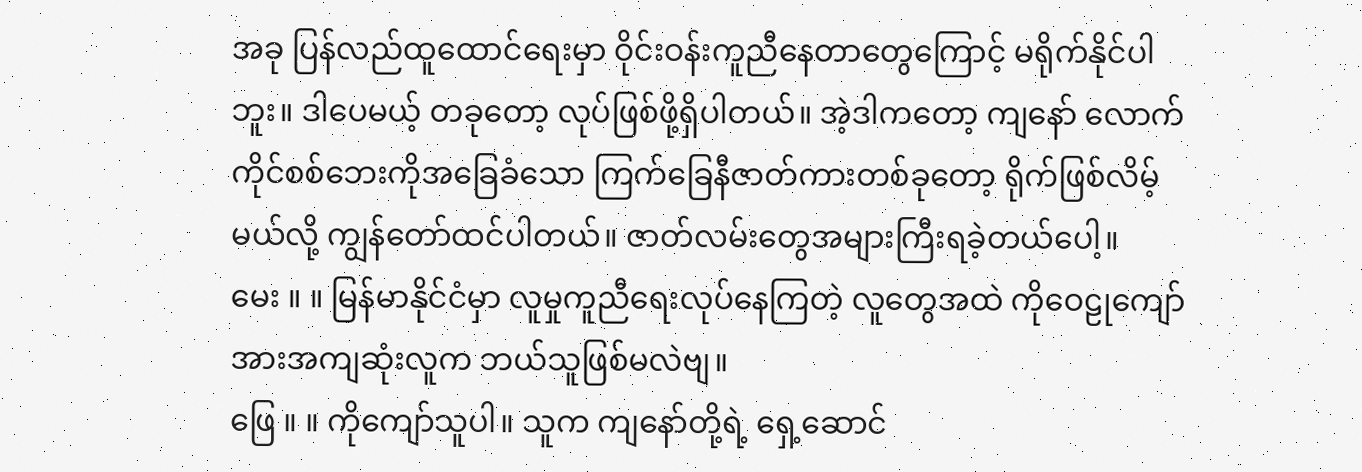အခု ပြန်လည်ထူထောင်ရေးမှာ ဝိုင်းဝန်းကူညီနေတာတွေကြောင့် မရိုက်နိုင်ပါဘူး။ ဒါပေမယ့် တခုတော့ လုပ်ဖြစ်ဖို့ရှိပါတယ်။ အဲ့ဒါကတော့ ကျနော် လောက်ကိုင်စစ်ဘေးကိုအခြေခံသော ကြက်ခြေနီဇာတ်ကားတစ်ခုတော့ ရိုက်ဖြစ်လိမ့်မယ်လို့ ကျွန်တော်ထင်ပါတယ်။ ဇာတ်လမ်းတွေအများကြီးရခဲ့တယ်ပေါ့။
မေး ။ ။ မြန်မာနိုင်ငံမှာ လူမှုကူညီရေးလုပ်နေကြတဲ့ လူတွေအထဲ ကိုဝေဠုကျော် အားအကျဆုံးလူက ဘယ်သူဖြစ်မလဲဗျ။
ဖြေ ။ ။ ကိုကျော်သူပါ။ သူက ကျနော်တို့ရဲ့ ရှေ့ဆောင်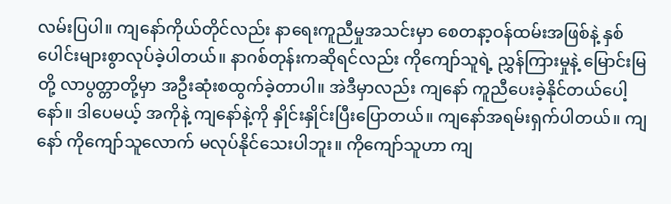လမ်းပြပါ။ ကျနော်ကိုယ်တိုင်လည်း နာရေးကူညီမှုအသင်းမှာ စေတနာ့ဝန်ထမ်းအဖြစ်နဲ့ နှစ်ပေါင်းများစွာလုပ်ခဲ့ပါတယ်။ နာဂစ်တုန်းကဆိုရင်လည်း ကိုကျော်သူရဲ့ ညွှန်ကြားမှုနဲ့ မြောင်းမြတို့ လာပွတ္တာတို့မှာ အဦးဆုံးစထွက်ခဲ့တာပါ။ အဲဒီမှာလည်း ကျနော် ကူညီပေးခဲ့နိုင်တယ်ပေါ့နော်။ ဒါပေမယ့် အကိုနဲ့ ကျနော်နဲ့ကို နှိုင်းနှိုင်းပြီးပြောတယ်။ ကျနော်အရမ်းရှက်ပါတယ်။ ကျနော် ကိုကျော်သူလောက် မလုပ်နိုင်သေးပါဘူး။ ကိုကျော်သူဟာ ကျ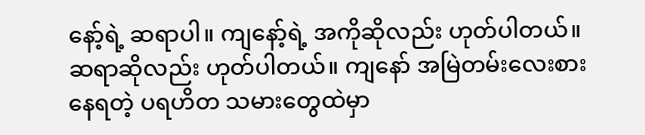နော့်ရဲ့ ဆရာပါ။ ကျနော့်ရဲ့ အကိုဆိုလည်း ဟုတ်ပါတယ်။ ဆရာဆိုလည်း ဟုတ်ပါတယ်။ ကျနော် အမြဲတမ်းလေးစားနေရတဲ့ ပရဟိတ သမားတွေထဲမှာ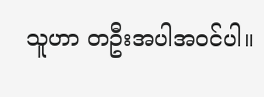သူဟာ တဦးအပါအဝင်ပါ။